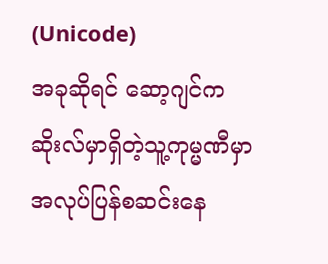(Unicode)
အခုဆိုရင် ဆော့ဂျင်က ဆိုးလ်မှာရှိတဲ့သူ့ကုမ္မဏီမှာ အလုပ်ပြန်စဆင်းနေ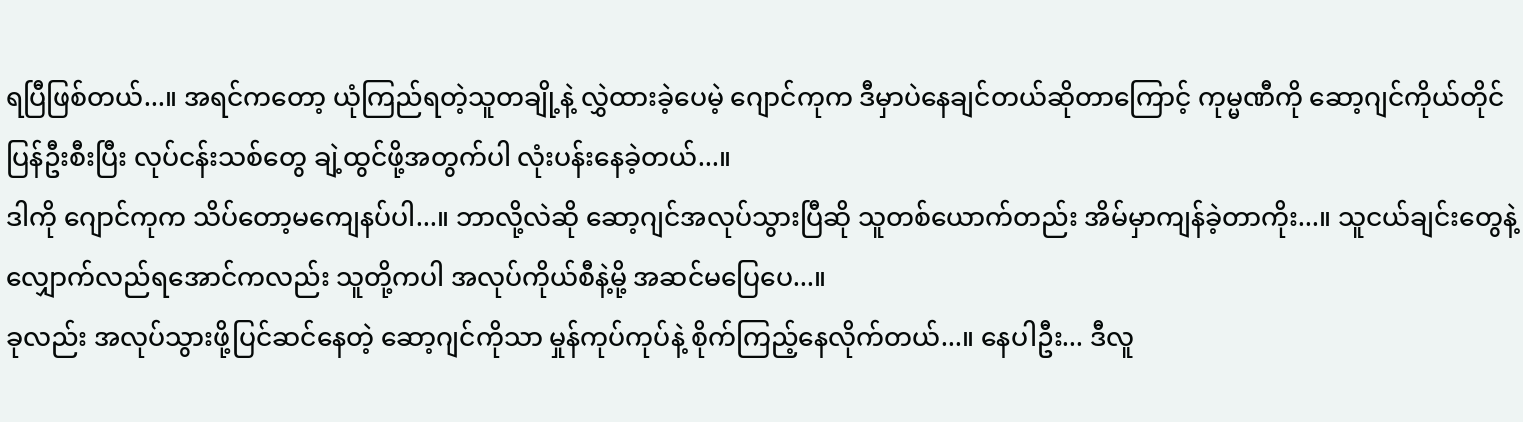ရပြီဖြစ်တယ်...။ အရင်ကတော့ ယုံကြည်ရတဲ့သူတချို့နဲ့ လွှဲထားခဲ့ပေမဲ့ ဂျောင်ကုက ဒီမှာပဲနေချင်တယ်ဆိုတာကြောင့် ကုမ္မဏီကို ဆော့ဂျင်ကိုယ်တိုင်ပြန်ဦးစီးပြီး လုပ်ငန်းသစ်တွေ ချဲ့ထွင်ဖို့အတွက်ပါ လုံးပန်းနေခဲ့တယ်...။
ဒါကို ဂျောင်ကုက သိပ်တော့မကျေနပ်ပါ...။ ဘာလို့လဲဆို ဆော့ဂျင်အလုပ်သွားပြီဆို သူတစ်ယောက်တည်း အိမ်မှာကျန်ခဲ့တာကိုး...။ သူငယ်ချင်းတွေနဲ့ လျှောက်လည်ရအောင်ကလည်း သူတို့ကပါ အလုပ်ကိုယ်စီနဲ့မို့ အဆင်မပြေပေ...။
ခုလည်း အလုပ်သွားဖို့ပြင်ဆင်နေတဲ့ ဆော့ဂျင်ကိုသာ မှုန်ကုပ်ကုပ်နဲ့ စိုက်ကြည့်နေလိုက်တယ်...။ နေပါဦး... ဒီလူ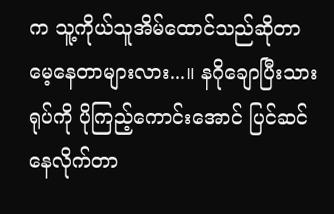က သူ့ကိုယ်သူအိမ်ထောင်သည်ဆိုတာ မေ့နေတာများလား...။ နဂိုချောပြီးသားရုပ်ကို ပိုကြည့်ကောင်းအောင် ပြင်ဆင်နေလိုက်တာ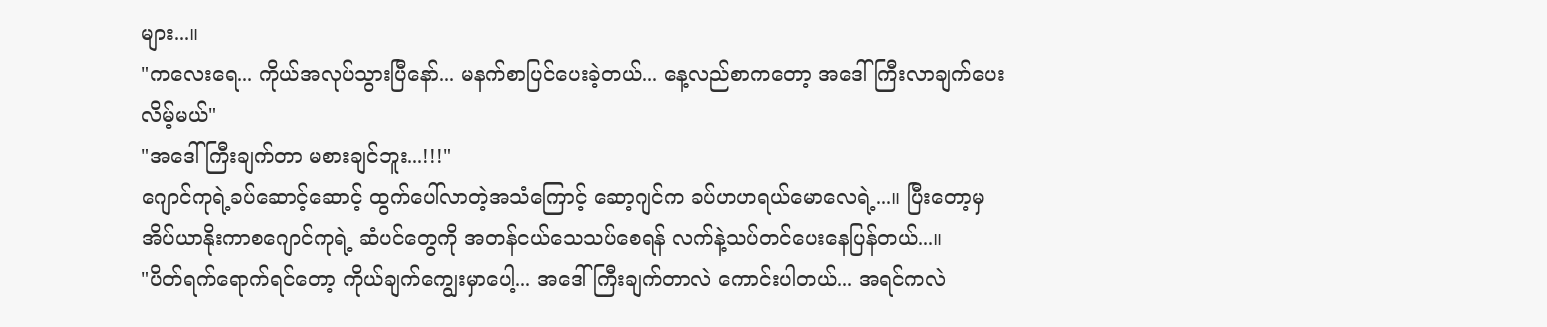များ...။
"ကလေးရေ... ကိုယ်အလုပ်သွားပြီနော်... မနက်စာပြင်ပေးခဲ့တယ်... နေ့လည်စာကတော့ အဒေါ်ကြီးလာချက်ပေးလိမ့်မယ်"
"အဒေါ်ကြီးချက်တာ မစားချင်ဘူး...!!!"
ဂျောင်ကုရဲ့ခပ်ဆောင့်ဆောင့် ထွက်ပေါ်လာတဲ့အသံကြောင့် ဆော့ဂျင်က ခပ်ဟဟရယ်မောလေရဲ့...။ ပြီးတော့မှ အိပ်ယာနိုးကာစဂျောင်ကုရဲ့ ဆံပင်တွေကို အတန်ငယ်သေသပ်စေရန် လက်နဲ့သပ်တင်ပေးနေပြန်တယ်...။
"ပိတ်ရက်ရောက်ရင်တော့ ကိုယ်ချက်ကျွေးမှာပေါ့... အဒေါ်ကြီးချက်တာလဲ ကောင်းပါတယ်... အရင်ကလဲ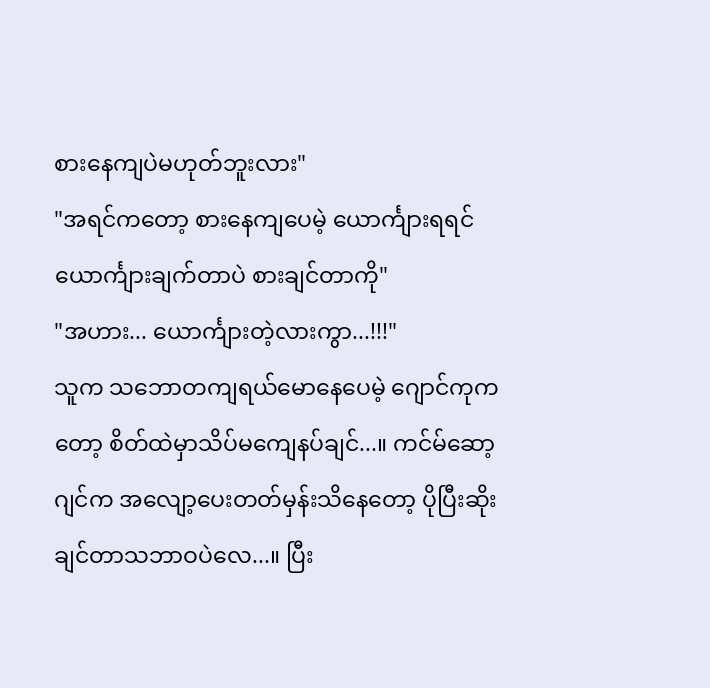စားနေကျပဲမဟုတ်ဘူးလား"
"အရင်ကတော့ စားနေကျပေမဲ့ ယောင်္ကျားရရင် ယောင်္ကျားချက်တာပဲ စားချင်တာကို"
"အဟား... ယောင်္ကျားတဲ့လားကွာ...!!!"
သူက သဘောတကျရယ်မောနေပေမဲ့ ဂျောင်ကုကတော့ စိတ်ထဲမှာသိပ်မကျေနပ်ချင်...။ ကင်မ်ဆော့ဂျင်က အလျော့ပေးတတ်မှန်းသိနေတော့ ပိုပြီးဆိုးချင်တာသဘာဝပဲလေ...။ ပြီး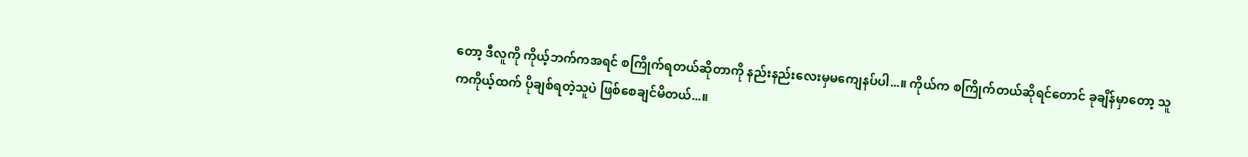တော့ ဒီလူကို ကိုယ့်ဘက်ကအရင် စကြိုက်ရတယ်ဆိုတာကို နည်းနည်းလေးမှမကျေနပ်ပါ...။ ကိုယ်က စကြိုက်တယ်ဆိုရင်တောင် ခုချိန်မှာတော့ သူကကိုယ့်ထက် ပိုချစ်ရတဲ့သူပဲ ဖြစ်စေချင်မိတယ်...။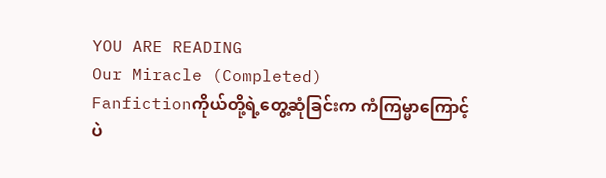YOU ARE READING
Our Miracle (Completed)
Fanfictionကိုယ်တို့ရဲ့တွေ့ဆုံခြင်းက ကံကြမ္မာကြောင့်ပဲ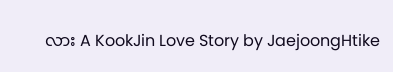လား A KookJin Love Story by JaejoongHtike